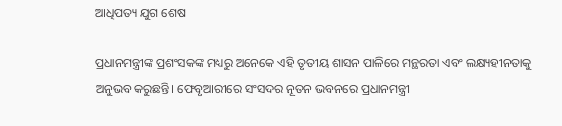ଆଧିପତ୍ୟ ଯୁଗ ଶେଷ

ପ୍ରଧାନମନ୍ତ୍ରୀଙ୍କ ପ୍ରଶଂସକଙ୍କ ମଧ୍ୟରୁ ଅନେକେ ଏହି ତୃତୀୟ ଶାସନ ପାଳିରେ ମନ୍ଥରତା ଏବଂ ଲକ୍ଷ୍ୟହୀନତାକୁ ଅନୁଭବ କରୁଛନ୍ତି। ଫେବୃଆରୀରେ ସଂସଦର ନୂତନ ଭବନରେ ପ୍ରଧାନମନ୍ତ୍ରୀ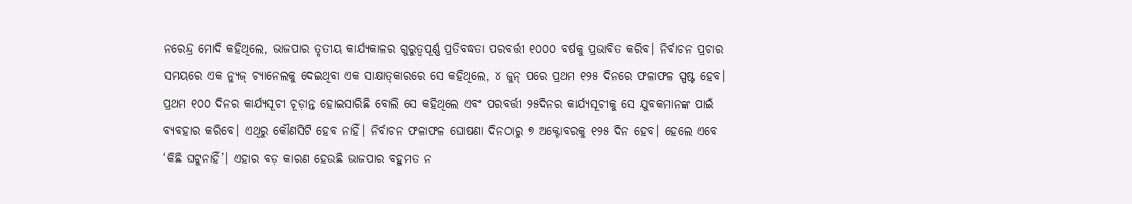ନରେନ୍ଦ୍ର ମୋଦି କହିଥିଲେ, ଭାଜପାର ତୃତୀୟ କାର୍ଯ୍ୟକାଳର ଗୁରୁତ୍ୱପୂର୍ଣ୍ଣ ପ୍ରତିବଦ୍ଧତା ପରବର୍ତ୍ତୀ ୧୦୦୦ ବର୍ଷକୁ ପ୍ରଭାବିତ କରିବ। ନିର୍ବାଚନ ପ୍ରଚାର ସମୟରେ ଏକ ନ୍ୟୁଜ୍‌ ଚ୍ୟାନେଲକୁ ଦେଇଥିବା ଏକ ସାକ୍ଷାତ୍‌କାରରେ ସେ କହିଥିଲେ, ୪ ଜୁନ୍‌ ପରେ ପ୍ରଥମ ୧୨୫ ଦିନରେ ଫଳାଫଳ ସ୍ପଷ୍ଟ ହେବ। ପ୍ରଥମ ୧୦୦ ଦିନର କାର୍ଯ୍ୟସୂଚୀ ଚୂଡ଼ାନ୍ତ ହୋଇସାରିଛି ବୋଲି ସେ କହିଥିଲେ ଏବଂ ପରବର୍ତ୍ତୀ ୨୫ଦିନର କାର୍ଯ୍ୟସୂଚୀକୁ ସେ ଯୁବକମାନଙ୍କ ପାଇଁ ବ୍ୟବହାର କରିବେ। ଏଥିରୁ କୌଣସିଟି ହେବ ନାହିଁ। ନିର୍ବାଚନ ଫଳାଫଳ ଘୋଷଣା ଦିନଠାରୁ ୭ ଅକ୍ଟୋବରକୁ ୧୨୫ ଦିନ ହେବ। ହେଲେ ଏବେ ‘କିଛି ଘଟୁନାହିଁ’। ଏହାର ବଡ଼ କାରଣ ହେଉଛି ଭାଜପାର ବହୁମତ ନ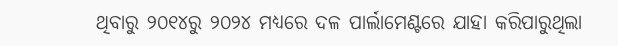ଥିବାରୁ ୨୦୧୪ରୁ ୨୦୨୪ ମଧ୍ୟରେ ଦଳ ପାର୍ଲାମେଣ୍ଟରେ ଯାହା କରିପାରୁଥିଲା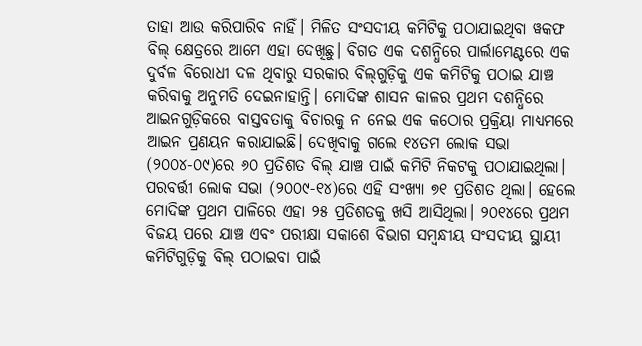ତାହା ଆଉ କରିପାରିବ ନାହିଁ। ମିଳିତ ସଂସଦୀୟ କମିଟିକୁ ପଠାଯାଇଥିବା ୱକଫ ବିଲ୍‌ କ୍ଷେତ୍ରରେ ଆମେ ଏହା ଦେଖିଛୁ। ବିଗତ ଏକ ଦଶନ୍ଧିରେ ପାର୍ଲାମେଣ୍ଟରେ ଏକ ଦୁର୍ବଳ ବିରୋଧୀ ଦଳ ଥିବାରୁ ସରକାର ବିଲ୍‌ଗୁଡ଼ିକୁ ଏକ କମିଟିକୁ ପଠାଇ ଯାଞ୍ଚ କରିବାକୁ ଅନୁମତି ଦେଇନାହାନ୍ତି। ମୋଦିଙ୍କ ଶାସନ କାଳର ପ୍ରଥମ ଦଶନ୍ଧିରେ ଆଇନଗୁଡ଼ିକରେ ବାସ୍ତବତାକୁ ବିଚାରକୁ ନ ନେଇ ଏକ କଠୋର ପ୍ରକ୍ରିୟା ମାଧ୍ୟମରେ ଆଇନ ପ୍ରଣୟନ କରାଯାଇଛି। ଦେଖିବାକୁ ଗଲେ ୧୪ତମ ଲୋକ ସଭା (୨୦୦୪-୦୯)ରେ ୬୦ ପ୍ରତିଶତ ବିଲ୍‌ ଯାଞ୍ଚ ପାଇଁ କମିଟି ନିକଟକୁ ପଠାଯାଇଥିଲା। ପରବର୍ତ୍ତୀ ଲୋକ ସଭା (୨୦୦୯-୧୪)ରେ ଏହି ସଂଖ୍ୟା ୭୧ ପ୍ରତିଶତ ଥିଲା। ହେଲେ ମୋଦିଙ୍କ ପ୍ରଥମ ପାଳିରେ ଏହା ୨୫ ପ୍ରତିଶତକୁ ଖସି ଆସିଥିଲା। ୨୦୧୪ରେ ପ୍ରଥମ ବିଜୟ ପରେ ଯାଞ୍ଚ ଏବଂ ପରୀକ୍ଷା ସକାଶେ ବିଭାଗ ସମ୍ବନ୍ଧୀୟ ସଂସଦୀୟ ସ୍ଥାୟୀ କମିଟିଗୁଡ଼ିକୁ ବିଲ୍‌ ପଠାଇବା ପାଇଁ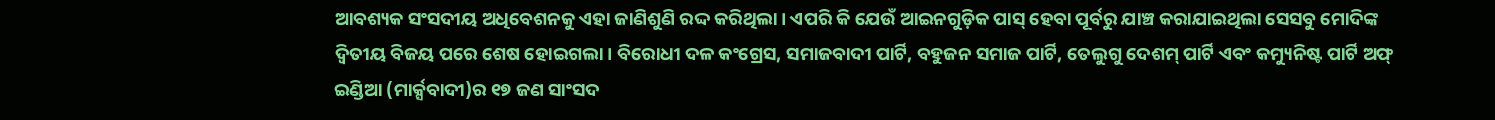ଆବଶ୍ୟକ ସଂସଦୀୟ ଅଧିବେଶନକୁ ଏହା ଜାଣିଶୁଣି ରଦ୍ଦ କରିଥିଲା। ଏପରି କି ଯେଉଁ ଆଇନଗୁଡ଼ିକ ପାସ୍‌ ହେବା ପୂର୍ବରୁ ଯାଞ୍ଚ କରାଯାଇଥିଲା ସେସବୁ ମୋଦିଙ୍କ ଦ୍ୱିତୀୟ ବିଜୟ ପରେ ଶେଷ ହୋଇଗଲା। ବିରୋଧୀ ଦଳ କଂଗ୍ରେସ, ସମାଜବାଦୀ ପାର୍ଟି, ବହୁଜନ ସମାଜ ପାର୍ଟି, ତେଲୁଗୁ ଦେଶମ୍‌ ପାର୍ଟି ଏବଂ କମ୍ୟୁନିଷ୍ଟ ପାର୍ଟି ଅଫ୍‌ ଇଣ୍ଡିଆ (ମାର୍କ୍ସବାଦୀ)ର ୧୭ ଜଣ ସାଂସଦ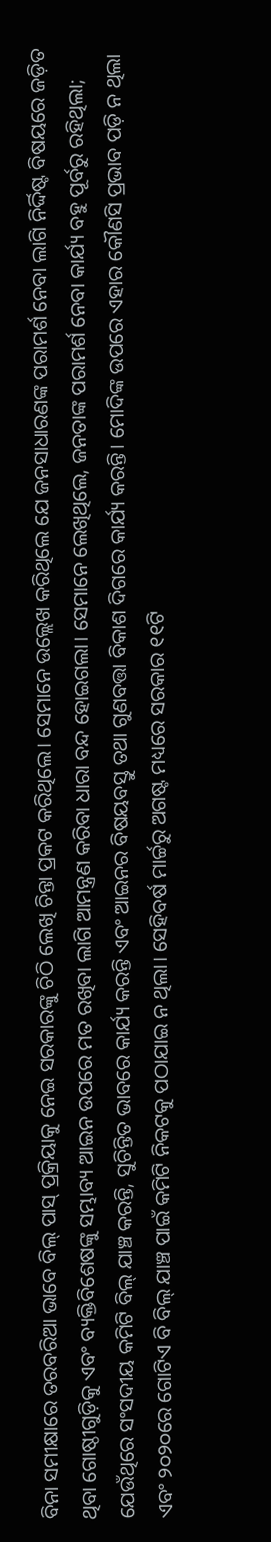ବିନା ସମୀକ୍ଷାରେ ତରବରିଆ ଭାବେ ବିଲ୍‌ ପାସ୍‌ ପ୍ରକ୍ରିୟାକୁ ନେଇ ସରକାରଙ୍କୁ ଚିଠି ଲେଖି ଚିନ୍ତା ପ୍ରକଟ କରିଥିଲେ। ସେମାନେ ଉଲ୍ଲେଖ କରିଥିଲେ ଯେ ଜନସାଧାରଣଙ୍କ ପରାମର୍ଶ ନେବା ଲାଗି ନିର୍ଦ୍ଦିଷ୍ଟ ବିଷୟରେ ଜଡ଼ିତ ଥିବା ଗୋଷ୍ଠୀଗୁଡ଼ିକୁ ଏବଂ ବ୍ୟକ୍ତିବିଶେଷଙ୍କୁ ସମ୍ଭାବ୍ୟ ଆଇନ ଉପରେ ମତ ରଖିବା ଲାଗି ଆମନ୍ତ୍ରଣ କରିବା ଧାରା ବନ୍ଦ ହୋଇଗଲା। ସେମାନେ ଲେଖିଥିଲେ, ଜନତାଙ୍କ ପରାମର୍ଶ ନେବା କାର୍ଯ୍ୟ ବହୁ ପୂର୍ବରୁ ରହିଥିଲା; ଯେଉଁଥିରେ ସଂସଦୀୟ କମିଟି ବିଲ୍‌ ଯାଞ୍ଚ କରନ୍ତି, ସୁଚିନ୍ତିତ ଭାବରେ କାର୍ଯ୍ୟ କରନ୍ତି ଏବଂ ଆଇନର ବିଷୟବସ୍ତୁ ତଥା ଗୁଣବତ୍ତା ବିକାଶ ଦିଗରେ କାର୍ଯ୍ୟ କରନ୍ତି। ମୋଦିଙ୍କ ଉପରେ ଏହାର କୌଣସି ପ୍ରଭାବ ପଡ଼ି ନ ଥିଲା ଏବଂ ୨୦୨୦ରେ ଗୋଟିଏ ବି ବିଲ୍‌ ଯାଞ୍ଚ ପାଇଁ କମିଟି ନିକଟକୁ ପଠାଯାଇ ନ ଥିଲା। ସେହିବର୍ଷ ମାର୍ଚ୍ଚରୁ ଅଗଷ୍ଟ ମଧ୍ୟରେ ସରକାର ୧୧ଟି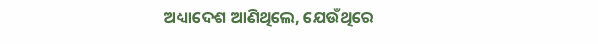ଅଧ୍ୟାଦେଶ ଆଣିଥିଲେ, ଯେଉଁଥିରେ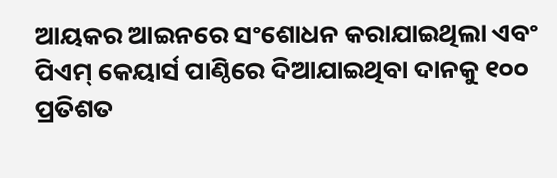ଆୟକର ଆଇନରେ ସଂଶୋଧନ କରାଯାଇଥିଲା ଏବଂ ପିଏମ୍‌ କେୟାର୍ସ ପାଣ୍ଠିରେ ଦିଆଯାଇଥିବା ଦାନକୁ ୧୦୦ ପ୍ରତିଶତ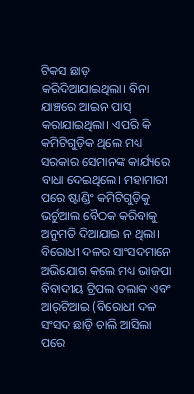ଟିକସ ଛାଡ଼ କରିଦିଆଯାଇଥିଲା। ବିନା ଯାଞ୍ଚରେ ଆଇନ ପାସ୍‌ କରାଯାଇଥିଲା। ଏପରି କି କମିଟିଗୁଡ଼ିକ ଥିଲେ ମଧ୍ୟ ସରକାର ସେମାନଙ୍କ କାର୍ଯ୍ୟରେ ବାଧା ଦେଇଥିଲେ। ମହାମାରୀ ପରେ ଷ୍ଟାଣ୍ଡିଂ କମିଟିଗୁଡ଼ିକୁ ଭର୍ଚୁଆଲ ବୈଠକ କରିବାକୁ ଅନୁମତି ଦିଆଯାଇ ନ ଥିଲା। ବିରୋଧୀ ଦଳର ସାଂସଦମାନେ ଅଭିଯୋଗ କଲେ ମଧ୍ୟ ଭାଜପା ବିବାଦୀୟ ଟ୍ରିପଲ ତଲାକ ଏବଂ ଆର୍‌ଟିଆଇ (ବିରୋଧୀ ଦଳ ସଂସଦ ଛାଡ଼ି ଚାଲି ଆସିଲା ପରେ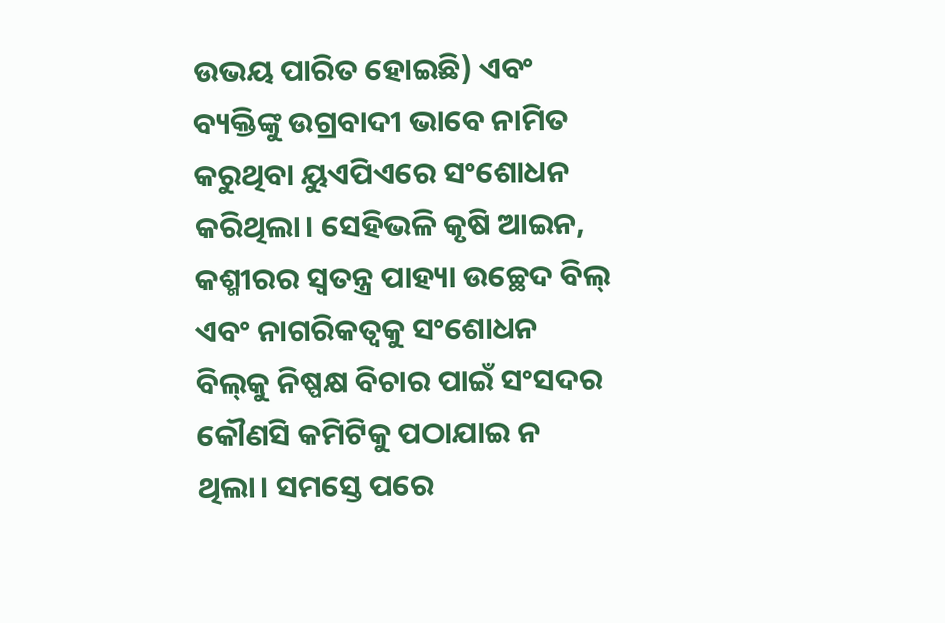ଉଭୟ ପାରିତ ହୋଇଛି) ଏବଂ ବ୍ୟକ୍ତିଙ୍କୁ ଉଗ୍ରବାଦୀ ଭାବେ ନାମିତ କରୁଥିବା ୟୁଏପିଏରେ ସଂଶୋଧନ କରିଥିଲା। ସେହିଭଳି କୃଷି ଆଇନ, କଶ୍ମୀରର ସ୍ବତନ୍ତ୍ର ପାହ୍ୟା ଉଚ୍ଛେଦ ବିଲ୍‌ ଏବଂ ନାଗରିକତ୍ୱକୁ ସଂଶୋଧନ ବିଲ୍‌କୁ ନିଷ୍ପକ୍ଷ ବିଚାର ପାଇଁ ସଂସଦର କୌଣସି କମିଟିକୁ ପଠାଯାଇ ନ ଥିଲା। ସମସ୍ତେ ପରେ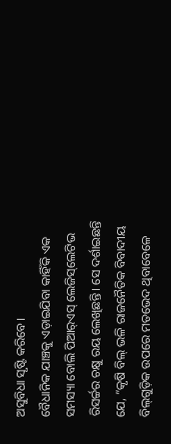ଅସୁବିଧା ସୃଷ୍ଟି କରିବେ।
ବୈଧାନିକ ଯାଞ୍ଚକୁ ଏଡ଼ାଇଯିବା କାହିଁକି ଏକ ସମସ୍ୟା ବୋଲି ପିଆର୍‌ଏସ୍‌ ଲେଜିସ୍‌ଲେଟିଭ ରିସର୍ଚ୍ଚର ଚକ୍ଷୁ ରୟ ଲେଖିଛନ୍ତି। ସେ ଦର୍ଶାଇଛନ୍ତି ଯେ, ”କୃଷି ବିଲ୍‌ ଭଳି ରାଜନୈତିକ ବିବାଦୀୟ ବିଲ୍‌ଗୁଡ଼ିକ ଉପରେ ମତଭେଦ ଥିବାବେଳେ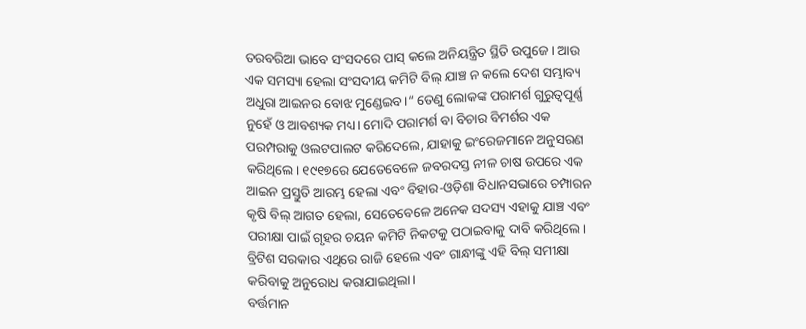ତରବରିଆ ଭାବେ ସଂସଦରେ ପାସ୍‌ କଲେ ଅନିୟନ୍ତ୍ରିତ ସ୍ଥିତି ଉପୁଜେ। ଆଉ ଏକ ସମସ୍ୟା ହେଲା ସଂସଦୀୟ କମିଟି ବିଲ୍‌ ଯାଞ୍ଚ ନ କଲେ ଦେଶ ସମ୍ଭାବ୍ୟ ଅଧୁରା ଆଇନର ବୋଝ ମୁଣ୍ଡେଇବ।“ ତେଣୁ ଲୋକଙ୍କ ପରାମର୍ଶ ଗୁରୁତ୍ୱପୂର୍ଣ୍ଣ ନୁହେଁ ଓ ଆବଶ୍ୟକ ମଧ୍ୟ। ମୋଦି ପରାମର୍ଶ ବା ବିଚାର ବିମର୍ଶର ଏକ ପରମ୍ପରାକୁ ଓଲଟପାଲଟ କରିଦେଲେ, ଯାହାକୁ ଇଂରେଜମାନେ ଅନୁସରଣ କରିଥିଲେ। ୧୯୧୭ରେ ଯେତେବେଳେ ଜବରଦସ୍ତ ନୀଳ ଚାଷ ଉପରେ ଏକ ଆଇନ ପ୍ରସ୍ତୁତି ଆରମ୍ଭ ହେଲା ଏବଂ ବିହାର-ଓଡ଼ିଶା ବିଧାନସଭାରେ ଚମ୍ପାରନ କୃଷି ବିଲ୍‌ ଆଗତ ହେଲା, ସେତେବେଳେ ଅନେକ ସଦସ୍ୟ ଏହାକୁ ଯାଞ୍ଚ ଏବଂ ପରୀକ୍ଷା ପାଇଁ ଗୃହର ଚୟନ କମିଟି ନିକଟକୁ ପଠାଇବାକୁ ଦାବି କରିଥିଲେ। ବ୍ରିଟିଶ ସରକାର ଏଥିରେ ରାଜି ହେଲେ ଏବଂ ଗାନ୍ଧୀଙ୍କୁ ଏହି ବିଲ୍‌ ସମୀକ୍ଷା କରିବାକୁ ଅନୁରୋଧ କରାଯାଇଥିଲା।
ବର୍ତ୍ତମାନ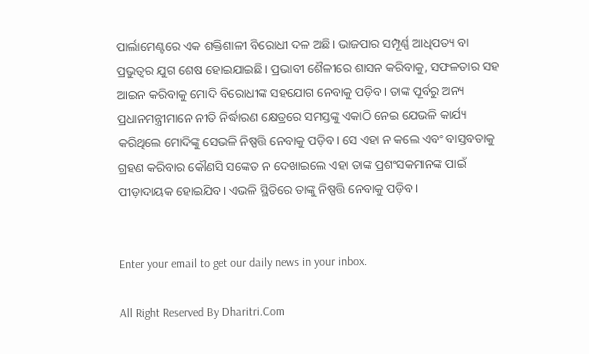ପାର୍ଲାମେଣ୍ଟରେ ଏକ ଶକ୍ତିଶାଳୀ ବିରୋଧୀ ଦଳ ଅଛି। ଭାଜପାର ସମ୍ପୂର୍ଣ୍ଣ ଆଧିପତ୍ୟ ବା ପ୍ରଭୁତ୍ୱର ଯୁଗ ଶେଷ ହୋଇଯାଇଛି। ପ୍ରଭାବୀ ଶୈଳୀରେ ଶାସନ କରିବାକୁ, ସଫଳତାର ସହ ଆଇନ କରିବାକୁ ମୋଦି ବିରୋଧୀଙ୍କ ସହଯୋଗ ନେବାକୁ ପଡ଼ିବ। ତାଙ୍କ ପୂର୍ବରୁ ଅନ୍ୟ ପ୍ରଧାନମନ୍ତ୍ରୀମାନେ ନୀତି ନିର୍ଦ୍ଧାରଣ କ୍ଷେତ୍ରରେ ସମସ୍ତଙ୍କୁ ଏକାଠି ନେଇ ଯେଭଳି କାର୍ଯ୍ୟ କରିଥିଲେ ମୋଦିଙ୍କୁ ସେଭଳି ନିଷ୍ପତ୍ତି ନେବାକୁ ପଡ଼ିବ। ସେ ଏହା ନ କଲେ ଏବଂ ବାସ୍ତବତାକୁ ଗ୍ରହଣ କରିବାର କୌଣସି ସଙ୍କେତ ନ ଦେଖାଇଲେ ଏହା ତାଙ୍କ ପ୍ରଶଂସକମାନଙ୍କ ପାଇଁ ପୀଡ଼ାଦାୟକ ହୋଇଯିବ। ଏଭଳି ସ୍ଥିତିରେ ତାଙ୍କୁ ନିଷ୍ପତ୍ତି ନେବାକୁ ପଡ଼ିବ।


Enter your email to get our daily news in your inbox.

All Right Reserved By Dharitri.Com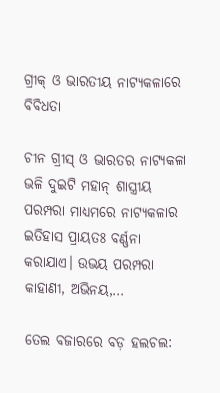ଗ୍ରୀକ୍‌ ଓ ଭାରତୀୟ ନାଟ୍ୟକଳାରେ ବିବିଧତା

ଚୀନ ଗ୍ରୀସ୍‌ ଓ ଭାରତର ନାଟ୍ୟକଳା ଭଳି ଦୁଇଟି ମହାନ୍‌ ଶାସ୍ତ୍ରୀୟ ପରମ୍ପରା ମାଧ୍ୟମରେ ନାଟ୍ୟକଳାର ଇତିହାସ ପ୍ରାୟତଃ ବର୍ଣ୍ଣନା କରାଯାଏ। ଉଭୟ ପରମ୍ପରା କାହାଣୀ, ଅଭିନୟ,…

ତେଲ ବଜାରରେ ବଡ଼ ହଲଚଲ: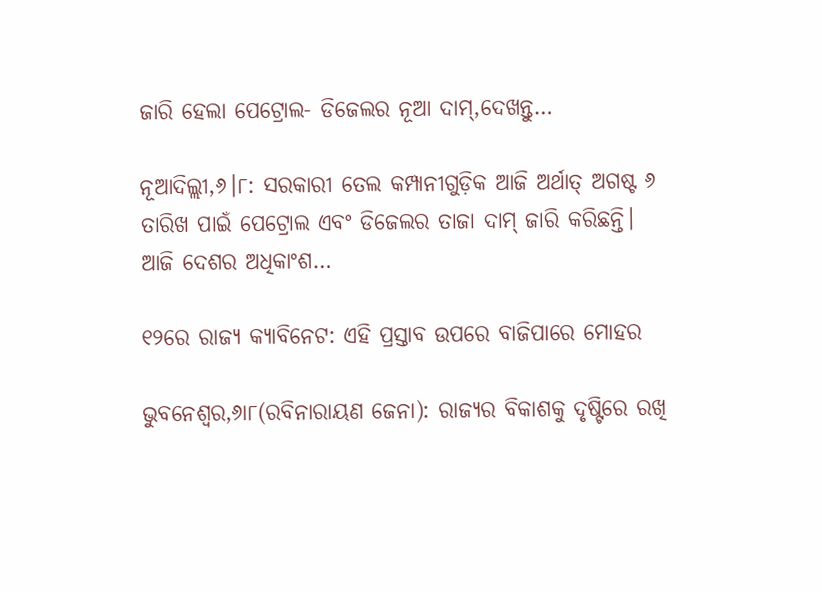ଜାରି ହେଲା ପେଟ୍ରୋଲ- ଡିଜେଲର ନୂଆ ଦାମ୍‌,ଦେଖନ୍ତୁ…

ନୂଆଦିଲ୍ଲୀ,୬।୮: ସରକାରୀ ତେଲ କମ୍ପାନୀଗୁଡ଼ିକ ଆଜି ଅର୍ଥାତ୍‌ ଅଗଷ୍ଟ ୬ ତାରିଖ ପାଇଁ ପେଟ୍ରୋଲ ଏବଂ ଡିଜେଲର ତାଜା ଦାମ୍‌ ଜାରି କରିଛନ୍ତି। ଆଜି ଦେଶର ଅଧିକାଂଶ…

୧୨ରେ ରାଜ୍ୟ କ୍ୟାବିନେଟ: ଏହି ପ୍ରସ୍ତାବ ଉପରେ ବାଜିପାରେ ମୋହର

ଭୁବନେଶ୍ୱର,୬ା୮(ରବିନାରାୟଣ ଜେନା): ରାଜ୍ୟର ବିକାଶକୁ ଦୃଷ୍ଟିରେ ରଖି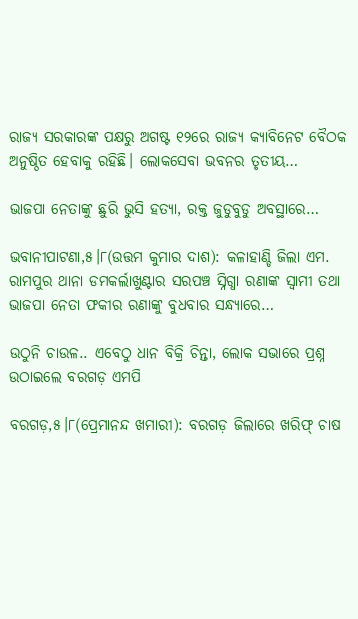ରାଜ୍ୟ ସରକାରଙ୍କ ପକ୍ଷରୁ ଅଗଷ୍ଟ ୧୨ରେ ରାଜ୍ୟ କ୍ୟାବିନେଟ ବୈଠକ ଅନୁଷ୍ଠିତ ହେବାକୁ ରହିଛି। ଲୋକସେବା ଭବନର ତୃତୀୟ…

ଭାଜପା ନେତାଙ୍କୁ ଛୁରି ଭୁସି ହତ୍ୟା, ରକ୍ତ ଜୁଡୁବୁଡୁ ଅବସ୍ଥାରେ…

ଭବାନୀପାଟଣା,୫।୮(ଉତ୍ତମ କୁମାର ଦାଶ): କଳାହାଣ୍ଡି ଜିଲା ଏମ. ରାମପୁର ଥାନା ଡମକର୍ଲାଖୁଣ୍ଟାର ସରପଞ୍ଚ ସ୍ନିଗ୍ଧା ରଣାଙ୍କ ସ୍ୱାମୀ ତଥା ଭାଜପା ନେତା ଫକୀର ରଣାଙ୍କୁ ବୁଧବାର ସନ୍ଧ୍ୟାରେ…

ଉଠୁନି ଚାଉଳ.. ଏବେଠୁ ଧାନ ବିକ୍ରି ଚିନ୍ତା, ଲୋକ ସଭାରେ ପ୍ରଶ୍ନ ଉଠାଇଲେ ବରଗଡ଼ ଏମପି

ବରଗଡ଼,୫।୮(ପ୍ରେମାନନ୍ଦ ଖମାରୀ): ବରଗଡ଼ ଜିଲାରେ ଖରିଫ୍‌ ଚାଷ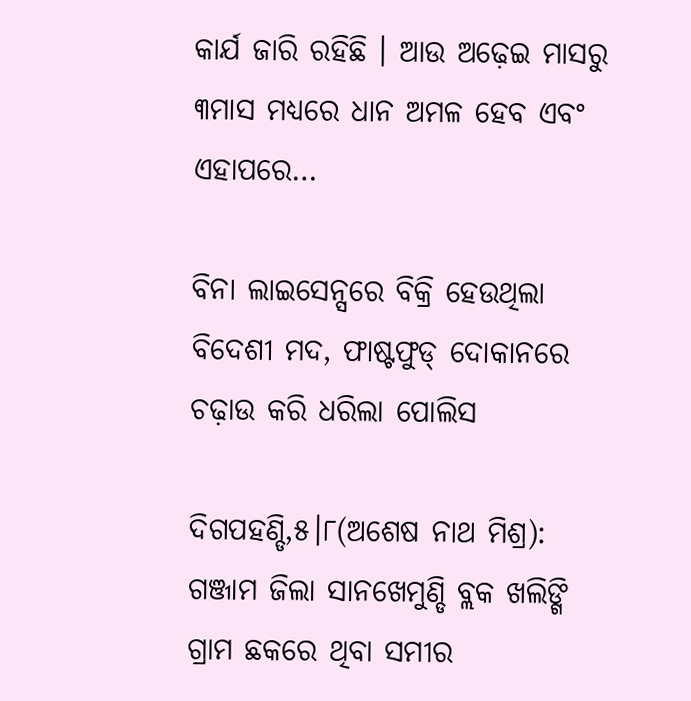କାର୍ଯ ଜାରି ରହିଛି । ଆଉ ଅଢ଼େଇ ମାସରୁ ୩ମାସ ମଧ୍ୟରେ ଧାନ ଅମଳ ହେବ ଏବଂ ଏହାପରେ…

ବିନା ଲାଇସେନ୍ସରେ ବିକ୍ରି ହେଉଥିଲା ବିଦେଶୀ ମଦ, ଫାଷ୍ଟଫୁଡ୍ ଦୋକାନରେ ଚଢ଼ାଉ କରି ଧରିଲା ପୋଲିସ

ଦିଗପହଣ୍ଡି,୫।୮(ଅଶେଷ ନାଥ ମିଶ୍ର): ଗଞ୍ଜାମ ଜିଲା ସାନଖେମୁଣ୍ଡି ବ୍ଲକ ଖଲିଙ୍ଗି ଗ୍ରାମ ଛକରେ ଥିବା ସମୀର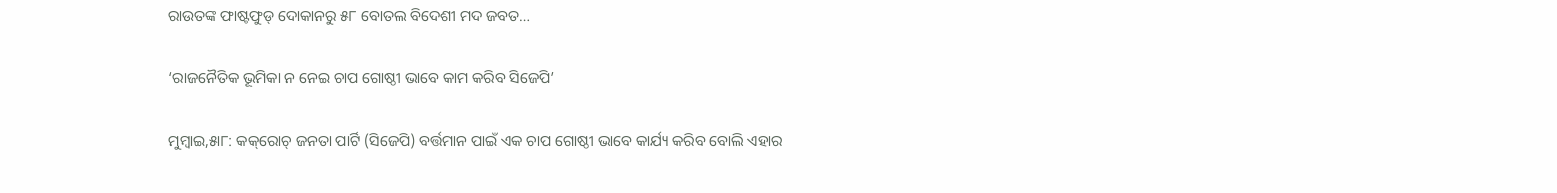ରାଉତଙ୍କ ଫାଷ୍ଟଫୁଡ୍ ଦୋକାନରୁ ୫୮ ବୋତଲ ବିଦେଶୀ ମଦ ଜବତ…

‘ରାଜନୈତିକ ଭୂମିକା ନ ନେଇ ଚାପ ଗୋଷ୍ଠୀ ଭାବେ କାମ କରିବ ସିଜେପି’

ମୁମ୍ବାଇ,୫ା୮: କକ୍‌ରୋଚ୍‌ ଜନତା ପାର୍ଟି (ସିଜେପି) ବର୍ତ୍ତମାନ ପାଇଁ ଏକ ଚାପ ଗୋଷ୍ଠୀ ଭାବେ କାର୍ଯ୍ୟ କରିବ ବୋଲି ଏହାର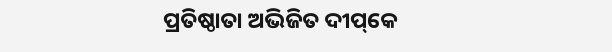ପ୍ରତିଷ୍ଠାତା ଅଭିଜିତ ଦୀପ୍‌କେ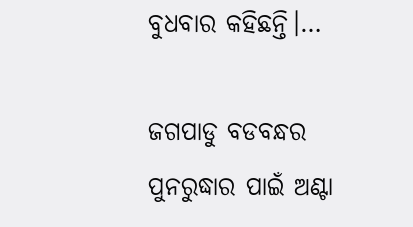ବୁଧବାର କହିଛନ୍ତି।…

ଜଗପାଡୁ ବଡବନ୍ଧର ପୁନରୁଦ୍ଧାର ପାଇଁ ଅଣ୍ଟା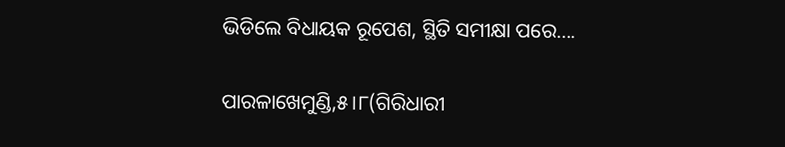ଭିଡିଲେ ବିଧାୟକ ରୂପେଶ, ସ୍ଥିତି ସମୀକ୍ଷା ପରେ….

ପାରଳାଖେମୁଣ୍ଡି,୫।୮(ଗିରିଧାରୀ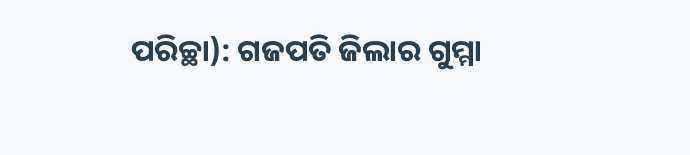ପରିଚ୍ଛା): ଗଜପତି ଜିଲାର ଗୁମ୍ମା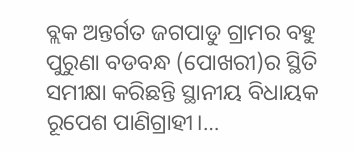ବ୍ଲକ ଅନ୍ତର୍ଗତ ଜଗପାଡୁ ଗ୍ରାମର ବହୁ ପୁରୁଣା ବଡବନ୍ଧ (ପୋଖରୀ)ର ସ୍ଥିତି ସମୀକ୍ଷା କରିଛନ୍ତି ସ୍ଥାନୀୟ ବିଧାୟକ ରୂପେଶ ପାଣିଗ୍ରାହୀ।…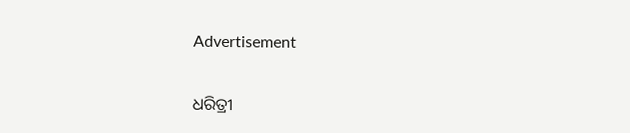Advertisement

ଧରିତ୍ରୀ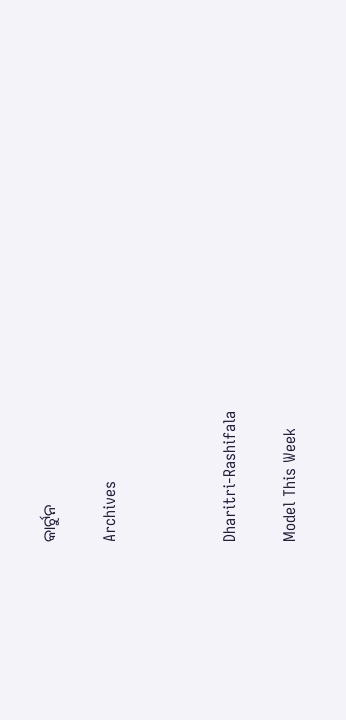କାର୍ଟୁନ

Archives



Dharitri-Rashifala

Model This Week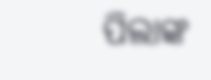ପିଲାଙ୍କ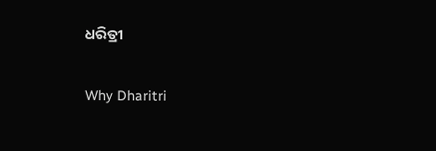ଧରିତ୍ରୀ

Why Dharitri